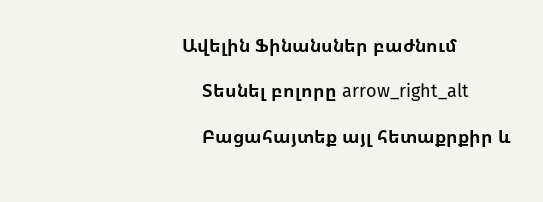Ավելին Ֆինանսներ բաժնում

    Տեսնել բոլորը arrow_right_alt

    Բացահայտեք այլ հետաքրքիր և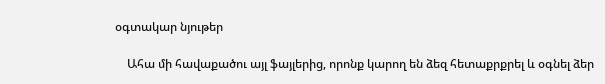օգտակար նյութեր

    Ահա մի հավաքածու այլ ֆայլերից, որոնք կարող են ձեզ հետաքրքրել և օգնել ձեր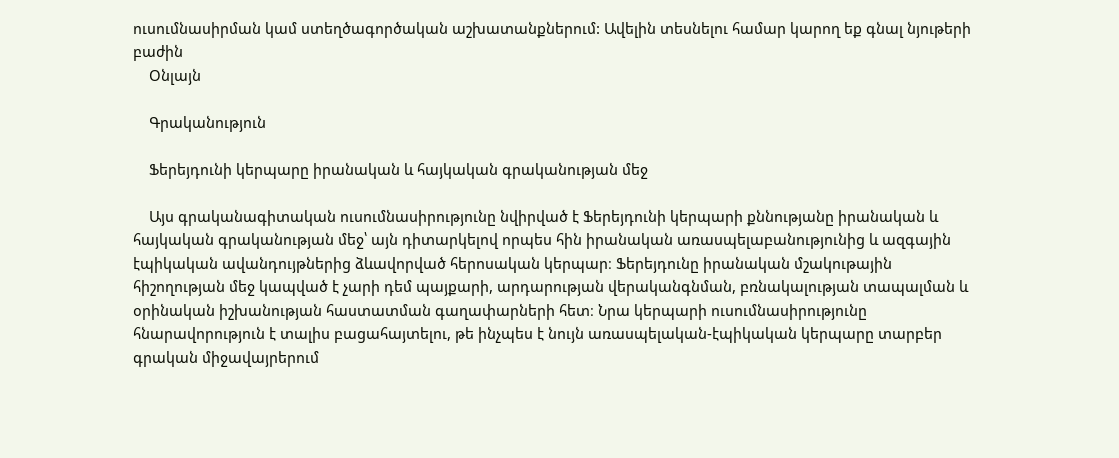ուսումնասիրման կամ ստեղծագործական աշխատանքներում: Ավելին տեսնելու համար կարող եք գնալ նյութերի բաժին
    Օնլայն

    Գրականություն

    Ֆերեյդունի կերպարը իրանական և հայկական գրականության մեջ

    Այս գրականագիտական ուսումնասիրությունը նվիրված է Ֆերեյդունի կերպարի քննությանը իրանական և հայկական գրականության մեջ՝ այն դիտարկելով որպես հին իրանական առասպելաբանությունից և ազգային էպիկական ավանդույթներից ձևավորված հերոսական կերպար։ Ֆերեյդունը իրանական մշակութային հիշողության մեջ կապված է չարի դեմ պայքարի, արդարության վերականգնման, բռնակալության տապալման և օրինական իշխանության հաստատման գաղափարների հետ։ Նրա կերպարի ուսումնասիրությունը հնարավորություն է տալիս բացահայտելու, թե ինչպես է նույն առասպելական-էպիկական կերպարը տարբեր գրական միջավայրերում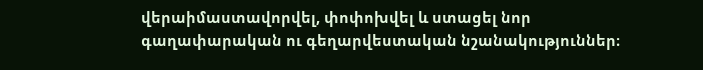վերաիմաստավորվել, փոփոխվել և ստացել նոր գաղափարական ու գեղարվեստական նշանակություններ։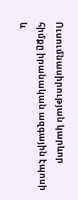Ուսումնասիրության կարևոր հիմքը իրանական ազգային էպոսի և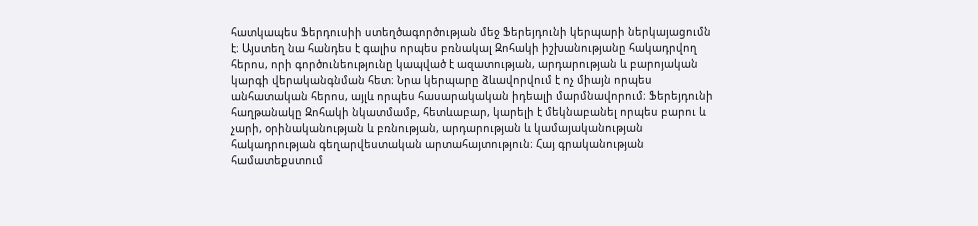հատկապես Ֆերդուսիի ստեղծագործության մեջ Ֆերեյդունի կերպարի ներկայացումն է։ Այստեղ նա հանդես է գալիս որպես բռնակալ Զոհակի իշխանությանը հակադրվող հերոս, որի գործունեությունը կապված է ազատության, արդարության և բարոյական կարգի վերականգնման հետ։ Նրա կերպարը ձևավորվում է ոչ միայն որպես անհատական հերոս, այլև որպես հասարակական իդեալի մարմնավորում։ Ֆերեյդունի հաղթանակը Զոհակի նկատմամբ, հետևաբար, կարելի է մեկնաբանել որպես բարու և չարի, օրինականության և բռնության, արդարության և կամայականության հակադրության գեղարվեստական արտահայտություն։ Հայ գրականության համատեքստում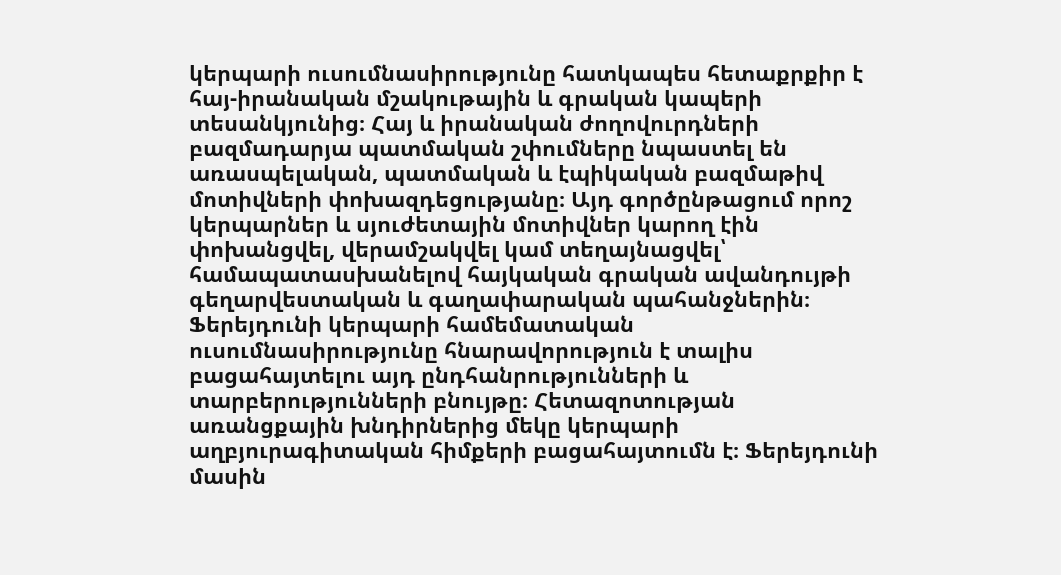կերպարի ուսումնասիրությունը հատկապես հետաքրքիր է հայ-իրանական մշակութային և գրական կապերի տեսանկյունից։ Հայ և իրանական ժողովուրդների բազմադարյա պատմական շփումները նպաստել են առասպելական, պատմական և էպիկական բազմաթիվ մոտիվների փոխազդեցությանը։ Այդ գործընթացում որոշ կերպարներ և սյուժետային մոտիվներ կարող էին փոխանցվել, վերամշակվել կամ տեղայնացվել՝ համապատասխանելով հայկական գրական ավանդույթի գեղարվեստական և գաղափարական պահանջներին։ Ֆերեյդունի կերպարի համեմատական ուսումնասիրությունը հնարավորություն է տալիս բացահայտելու այդ ընդհանրությունների և տարբերությունների բնույթը։ Հետազոտության առանցքային խնդիրներից մեկը կերպարի աղբյուրագիտական հիմքերի բացահայտումն է։ Ֆերեյդունի մասին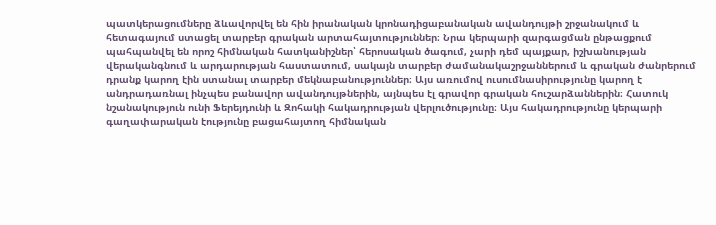պատկերացումները ձևավորվել են հին իրանական կրոնադիցաբանական ավանդույթի շրջանակում և հետագայում ստացել տարբեր գրական արտահայտություններ։ Նրա կերպարի զարգացման ընթացքում պահպանվել են որոշ հիմնական հատկանիշներ՝ հերոսական ծագում, չարի դեմ պայքար, իշխանության վերականգնում և արդարության հաստատում, սակայն տարբեր ժամանակաշրջաններում և գրական ժանրերում դրանք կարող էին ստանալ տարբեր մեկնաբանություններ։ Այս առումով ուսումնասիրությունը կարող է անդրադառնալ ինչպես բանավոր ավանդույթներին, այնպես էլ գրավոր գրական հուշարձաններին։ Հատուկ նշանակություն ունի Ֆերեյդունի և Զոհակի հակադրության վերլուծությունը։ Այս հակադրությունը կերպարի գաղափարական էությունը բացահայտող հիմնական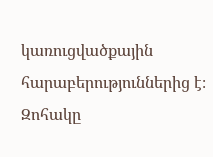կառուցվածքային հարաբերություններից է։ Զոհակը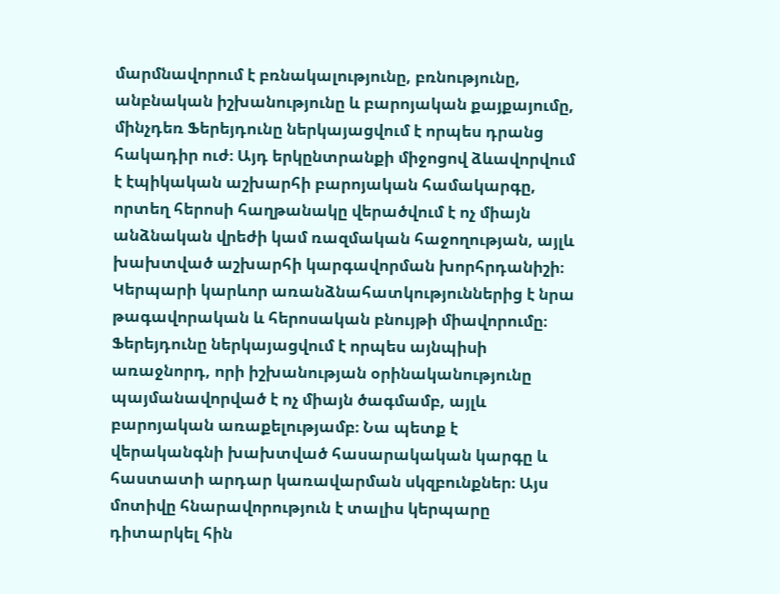մարմնավորում է բռնակալությունը, բռնությունը, անբնական իշխանությունը և բարոյական քայքայումը, մինչդեռ Ֆերեյդունը ներկայացվում է որպես դրանց հակադիր ուժ։ Այդ երկընտրանքի միջոցով ձևավորվում է էպիկական աշխարհի բարոյական համակարգը, որտեղ հերոսի հաղթանակը վերածվում է ոչ միայն անձնական վրեժի կամ ռազմական հաջողության, այլև խախտված աշխարհի կարգավորման խորհրդանիշի։ Կերպարի կարևոր առանձնահատկություններից է նրա թագավորական և հերոսական բնույթի միավորումը։ Ֆերեյդունը ներկայացվում է որպես այնպիսի առաջնորդ, որի իշխանության օրինականությունը պայմանավորված է ոչ միայն ծագմամբ, այլև բարոյական առաքելությամբ։ Նա պետք է վերականգնի խախտված հասարակական կարգը և հաստատի արդար կառավարման սկզբունքներ։ Այս մոտիվը հնարավորություն է տալիս կերպարը դիտարկել հին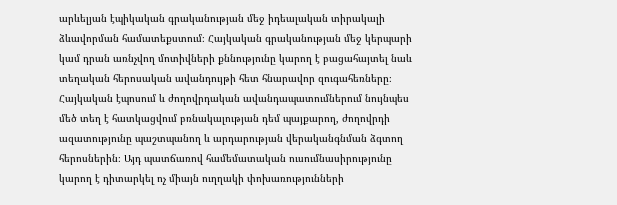արևելյան էպիկական գրականության մեջ իդեալական տիրակալի ձևավորման համատեքստում։ Հայկական գրականության մեջ կերպարի կամ դրան առնչվող մոտիվների քննությունը կարող է բացահայտել նաև տեղական հերոսական ավանդույթի հետ հնարավոր զուգահեռները։ Հայկական էպոսում և ժողովրդական ավանդապատումներում նույնպես մեծ տեղ է հատկացվում բռնակալության դեմ պայքարող, ժողովրդի ազատությունը պաշտպանող և արդարության վերականգնման ձգտող հերոսներին։ Այդ պատճառով համեմատական ուսումնասիրությունը կարող է դիտարկել ոչ միայն ուղղակի փոխառությունների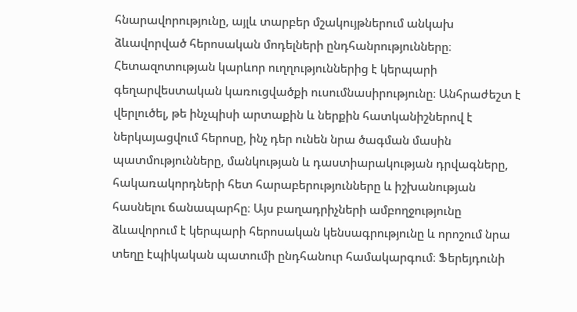հնարավորությունը, այլև տարբեր մշակույթներում անկախ ձևավորված հերոսական մոդելների ընդհանրությունները։ Հետազոտության կարևոր ուղղություններից է կերպարի գեղարվեստական կառուցվածքի ուսումնասիրությունը։ Անհրաժեշտ է վերլուծել, թե ինչպիսի արտաքին և ներքին հատկանիշներով է ներկայացվում հերոսը, ինչ դեր ունեն նրա ծագման մասին պատմությունները, մանկության և դաստիարակության դրվագները, հակառակորդների հետ հարաբերությունները և իշխանության հասնելու ճանապարհը։ Այս բաղադրիչների ամբողջությունը ձևավորում է կերպարի հերոսական կենսագրությունը և որոշում նրա տեղը էպիկական պատումի ընդհանուր համակարգում։ Ֆերեյդունի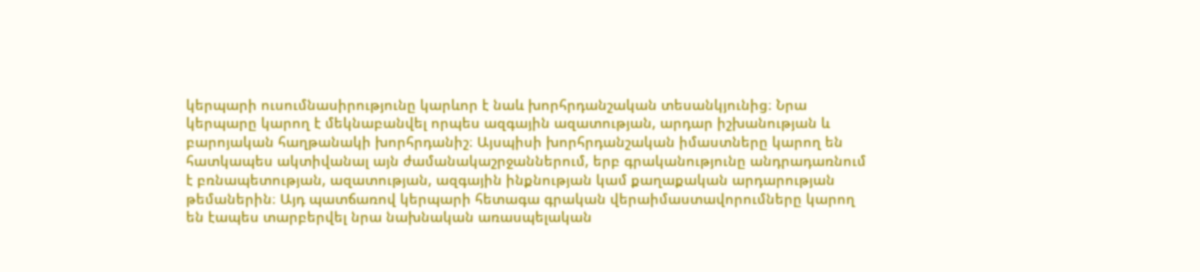կերպարի ուսումնասիրությունը կարևոր է նաև խորհրդանշական տեսանկյունից։ Նրա կերպարը կարող է մեկնաբանվել որպես ազգային ազատության, արդար իշխանության և բարոյական հաղթանակի խորհրդանիշ։ Այսպիսի խորհրդանշական իմաստները կարող են հատկապես ակտիվանալ այն ժամանակաշրջաններում, երբ գրականությունը անդրադառնում է բռնապետության, ազատության, ազգային ինքնության կամ քաղաքական արդարության թեմաներին։ Այդ պատճառով կերպարի հետագա գրական վերաիմաստավորումները կարող են էապես տարբերվել նրա նախնական առասպելական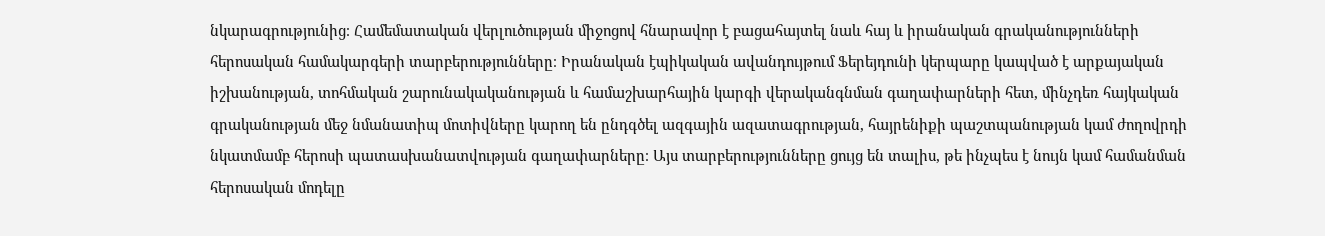նկարագրությունից։ Համեմատական վերլուծության միջոցով հնարավոր է բացահայտել նաև հայ և իրանական գրականությունների հերոսական համակարգերի տարբերությունները։ Իրանական էպիկական ավանդույթում Ֆերեյդունի կերպարը կապված է արքայական իշխանության, տոհմական շարունակականության և համաշխարհային կարգի վերականգնման գաղափարների հետ, մինչդեռ հայկական գրականության մեջ նմանատիպ մոտիվները կարող են ընդգծել ազգային ազատագրության, հայրենիքի պաշտպանության կամ ժողովրդի նկատմամբ հերոսի պատասխանատվության գաղափարները։ Այս տարբերությունները ցույց են տալիս, թե ինչպես է նույն կամ համանման հերոսական մոդելը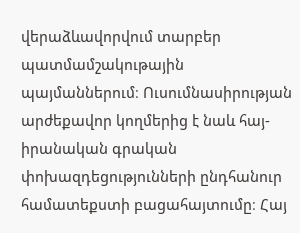վերաձևավորվում տարբեր պատմամշակութային պայմաններում։ Ուսումնասիրության արժեքավոր կողմերից է նաև հայ-իրանական գրական փոխազդեցությունների ընդհանուր համատեքստի բացահայտումը։ Հայ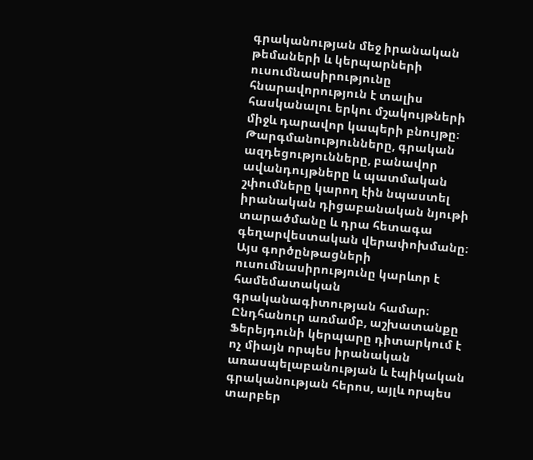գրականության մեջ իրանական թեմաների և կերպարների ուսումնասիրությունը հնարավորություն է տալիս հասկանալու երկու մշակույթների միջև դարավոր կապերի բնույթը։ Թարգմանությունները, գրական ազդեցությունները, բանավոր ավանդույթները և պատմական շփումները կարող էին նպաստել իրանական դիցաբանական նյութի տարածմանը և դրա հետագա գեղարվեստական վերափոխմանը։ Այս գործընթացների ուսումնասիրությունը կարևոր է համեմատական գրականագիտության համար։ Ընդհանուր առմամբ, աշխատանքը Ֆերեյդունի կերպարը դիտարկում է ոչ միայն որպես իրանական առասպելաբանության և էպիկական գրականության հերոս, այլև որպես տարբեր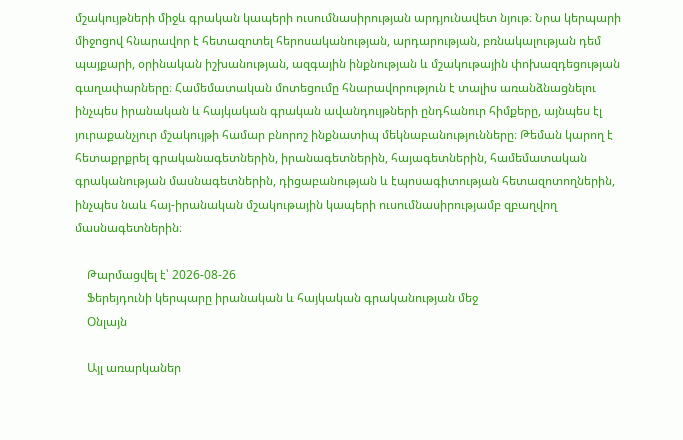մշակույթների միջև գրական կապերի ուսումնասիրության արդյունավետ նյութ։ Նրա կերպարի միջոցով հնարավոր է հետազոտել հերոսականության, արդարության, բռնակալության դեմ պայքարի, օրինական իշխանության, ազգային ինքնության և մշակութային փոխազդեցության գաղափարները։ Համեմատական մոտեցումը հնարավորություն է տալիս առանձնացնելու ինչպես իրանական և հայկական գրական ավանդույթների ընդհանուր հիմքերը, այնպես էլ յուրաքանչյուր մշակույթի համար բնորոշ ինքնատիպ մեկնաբանությունները։ Թեման կարող է հետաքրքրել գրականագետներին, իրանագետներին, հայագետներին, համեմատական գրականության մասնագետներին, դիցաբանության և էպոսագիտության հետազոտողներին, ինչպես նաև հայ-իրանական մշակութային կապերի ուսումնասիրությամբ զբաղվող մասնագետներին։

    Թարմացվել է՝ 2026-08-26
    Ֆերեյդունի կերպարը իրանական և հայկական գրականության մեջ
    Օնլայն

    Այլ առարկաներ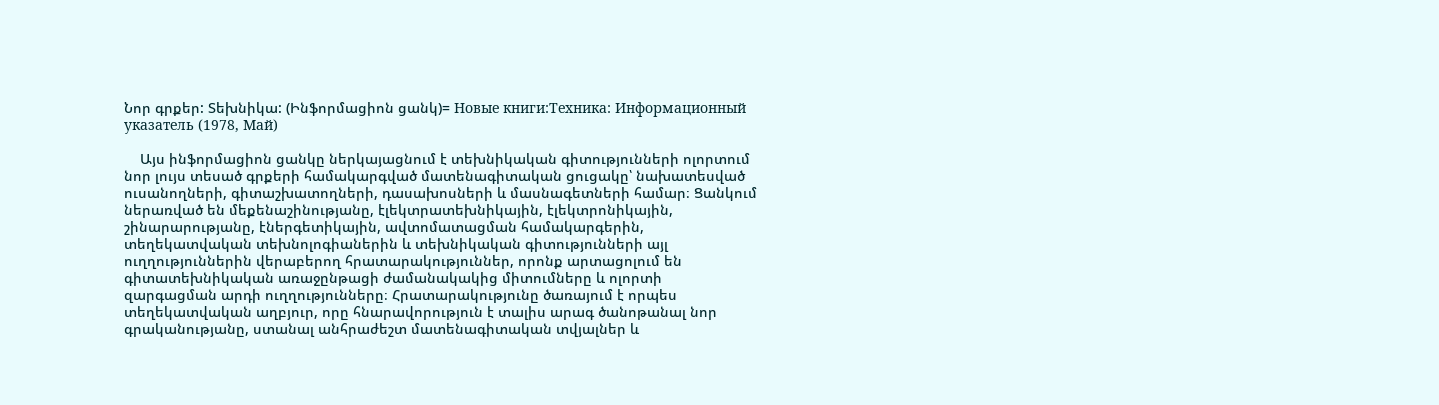Նոր գրքեր: Տեխնիկա: (Ինֆորմացիոն ցանկ)= Новые книги:Техника: Информационный указатель (1978, Май)

    Այս ինֆորմացիոն ցանկը ներկայացնում է տեխնիկական գիտությունների ոլորտում նոր լույս տեսած գրքերի համակարգված մատենագիտական ցուցակը՝ նախատեսված ուսանողների, գիտաշխատողների, դասախոսների և մասնագետների համար։ Ցանկում ներառված են մեքենաշինությանը, էլեկտրատեխնիկային, էլեկտրոնիկային, շինարարությանը, էներգետիկային, ավտոմատացման համակարգերին, տեղեկատվական տեխնոլոգիաներին և տեխնիկական գիտությունների այլ ուղղություններին վերաբերող հրատարակություններ, որոնք արտացոլում են գիտատեխնիկական առաջընթացի ժամանակակից միտումները և ոլորտի զարգացման արդի ուղղությունները։ Հրատարակությունը ծառայում է որպես տեղեկատվական աղբյուր, որը հնարավորություն է տալիս արագ ծանոթանալ նոր գրականությանը, ստանալ անհրաժեշտ մատենագիտական տվյալներ և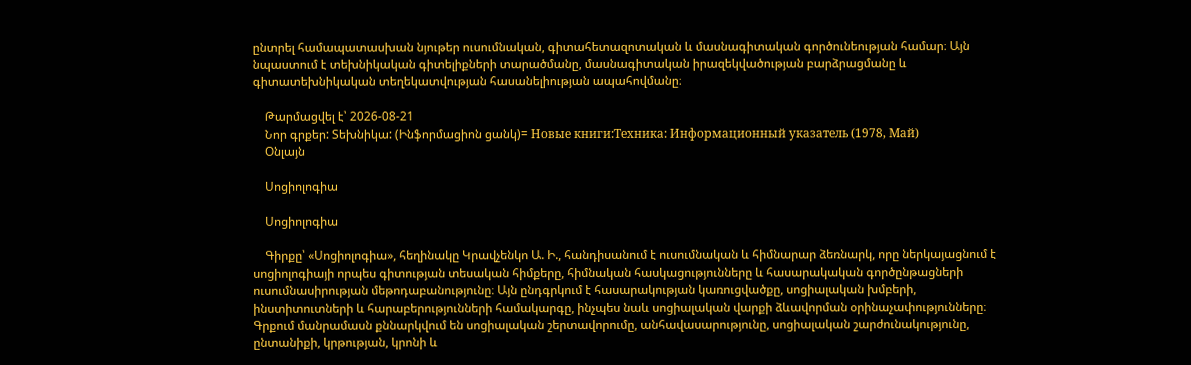ընտրել համապատասխան նյութեր ուսումնական, գիտահետազոտական և մասնագիտական գործունեության համար։ Այն նպաստում է տեխնիկական գիտելիքների տարածմանը, մասնագիտական իրազեկվածության բարձրացմանը և գիտատեխնիկական տեղեկատվության հասանելիության ապահովմանը։

    Թարմացվել է՝ 2026-08-21
    Նոր գրքեր: Տեխնիկա: (Ինֆորմացիոն ցանկ)= Новые книги:Техника: Информационный указатель (1978, Май)
    Օնլայն

    Սոցիոլոգիա

    Սոցիոլոգիա

    Գիրքը՝ «Սոցիոլոգիա», հեղինակը Կրավչենկո Ա. Ի., հանդիսանում է ուսումնական և հիմնարար ձեռնարկ, որը ներկայացնում է սոցիոլոգիայի որպես գիտության տեսական հիմքերը, հիմնական հասկացությունները և հասարակական գործընթացների ուսումնասիրության մեթոդաբանությունը։ Այն ընդգրկում է հասարակության կառուցվածքը, սոցիալական խմբերի, ինստիտուտների և հարաբերությունների համակարգը, ինչպես նաև սոցիալական վարքի ձևավորման օրինաչափությունները։ Գրքում մանրամասն քննարկվում են սոցիալական շերտավորումը, անհավասարությունը, սոցիալական շարժունակությունը, ընտանիքի, կրթության, կրոնի և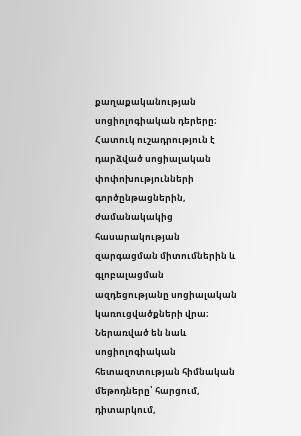քաղաքականության սոցիոլոգիական դերերը։ Հատուկ ուշադրություն է դարձված սոցիալական փոփոխությունների գործընթացներին, ժամանակակից հասարակության զարգացման միտումներին և գլոբալացման ազդեցությանը սոցիալական կառուցվածքների վրա։ Ներառված են նաև սոցիոլոգիական հետազոտության հիմնական մեթոդները՝ հարցում, դիտարկում,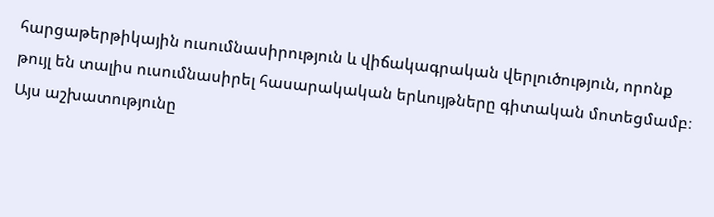հարցաթերթիկային ուսումնասիրություն և վիճակագրական վերլուծություն, որոնք թույլ են տալիս ուսումնասիրել հասարակական երևույթները գիտական մոտեցմամբ։ Այս աշխատությունը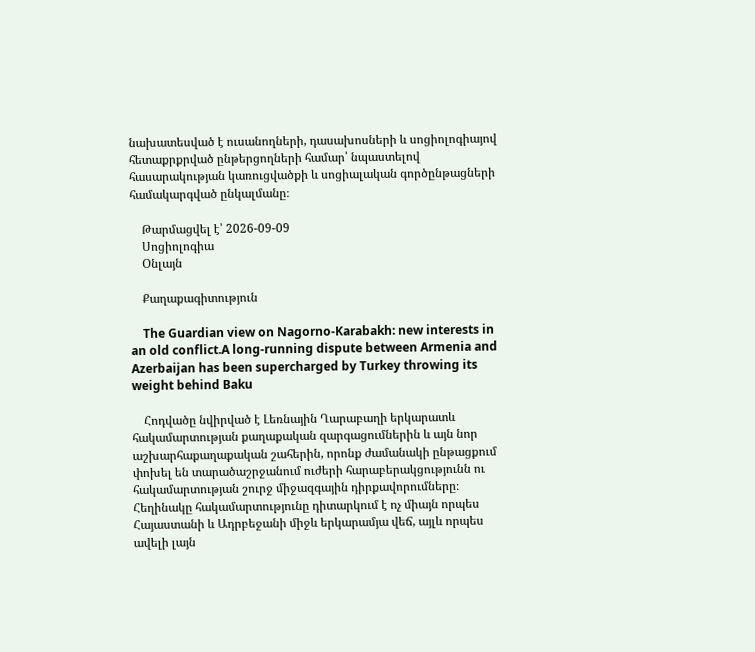նախատեսված է ուսանողների, դասախոսների և սոցիոլոգիայով հետաքրքրված ընթերցողների համար՝ նպաստելով հասարակության կառուցվածքի և սոցիալական գործընթացների համակարգված ընկալմանը։

    Թարմացվել է՝ 2026-09-09
    Սոցիոլոգիա
    Օնլայն

    Քաղաքագիտություն

    The Guardian view on Nagorno-Karabakh: new interests in an old conflict.A long-running dispute between Armenia and Azerbaijan has been supercharged by Turkey throwing its weight behind Baku

    Հոդվածը նվիրված է Լեռնային Ղարաբաղի երկարատև հակամարտության քաղաքական զարգացումներին և այն նոր աշխարհաքաղաքական շահերին, որոնք ժամանակի ընթացքում փոխել են տարածաշրջանում ուժերի հարաբերակցությունն ու հակամարտության շուրջ միջազգային դիրքավորումները։ Հեղինակը հակամարտությունը դիտարկում է ոչ միայն որպես Հայաստանի և Ադրբեջանի միջև երկարամյա վեճ, այլև որպես ավելի լայն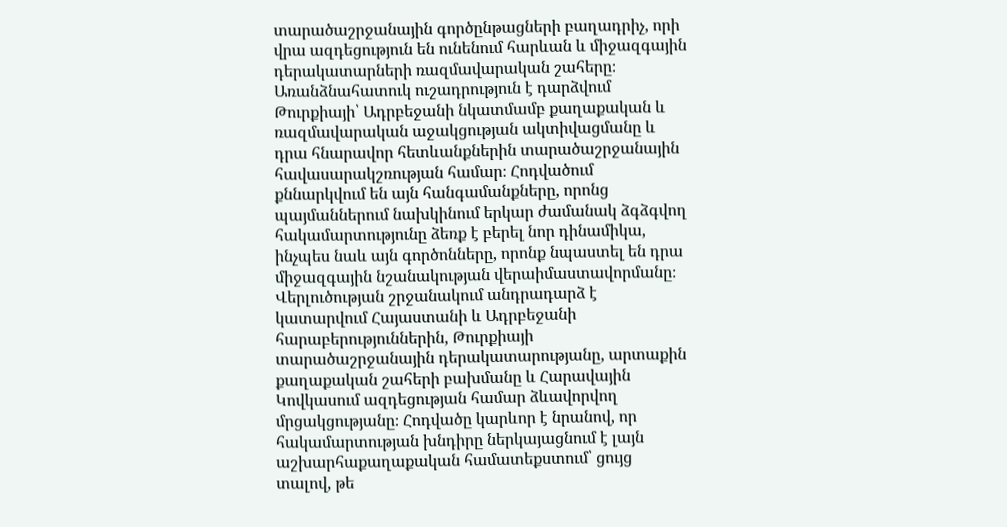տարածաշրջանային գործընթացների բաղադրիչ, որի վրա ազդեցություն են ունենում հարևան և միջազգային դերակատարների ռազմավարական շահերը։ Առանձնահատուկ ուշադրություն է դարձվում Թուրքիայի՝ Ադրբեջանի նկատմամբ քաղաքական և ռազմավարական աջակցության ակտիվացմանը և դրա հնարավոր հետևանքներին տարածաշրջանային հավասարակշռության համար։ Հոդվածում քննարկվում են այն հանգամանքները, որոնց պայմաններում նախկինում երկար ժամանակ ձգձգվող հակամարտությունը ձեռք է բերել նոր դինամիկա, ինչպես նաև այն գործոնները, որոնք նպաստել են դրա միջազգային նշանակության վերաիմաստավորմանը։ Վերլուծության շրջանակում անդրադարձ է կատարվում Հայաստանի և Ադրբեջանի հարաբերություններին, Թուրքիայի տարածաշրջանային դերակատարությանը, արտաքին քաղաքական շահերի բախմանը և Հարավային Կովկասում ազդեցության համար ձևավորվող մրցակցությանը։ Հոդվածը կարևոր է նրանով, որ հակամարտության խնդիրը ներկայացնում է լայն աշխարհաքաղաքական համատեքստում՝ ցույց տալով, թե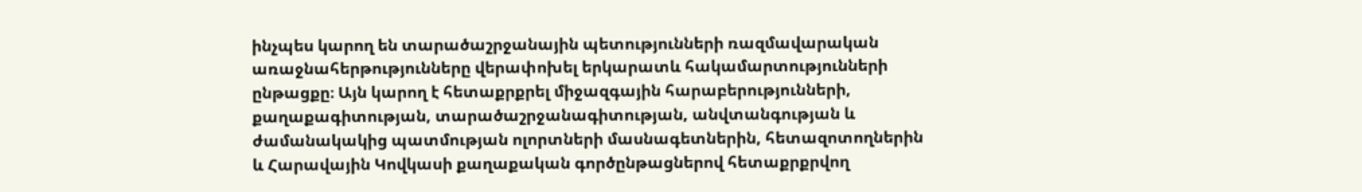ինչպես կարող են տարածաշրջանային պետությունների ռազմավարական առաջնահերթությունները վերափոխել երկարատև հակամարտությունների ընթացքը։ Այն կարող է հետաքրքրել միջազգային հարաբերությունների, քաղաքագիտության, տարածաշրջանագիտության, անվտանգության և ժամանակակից պատմության ոլորտների մասնագետներին, հետազոտողներին և Հարավային Կովկասի քաղաքական գործընթացներով հետաքրքրվող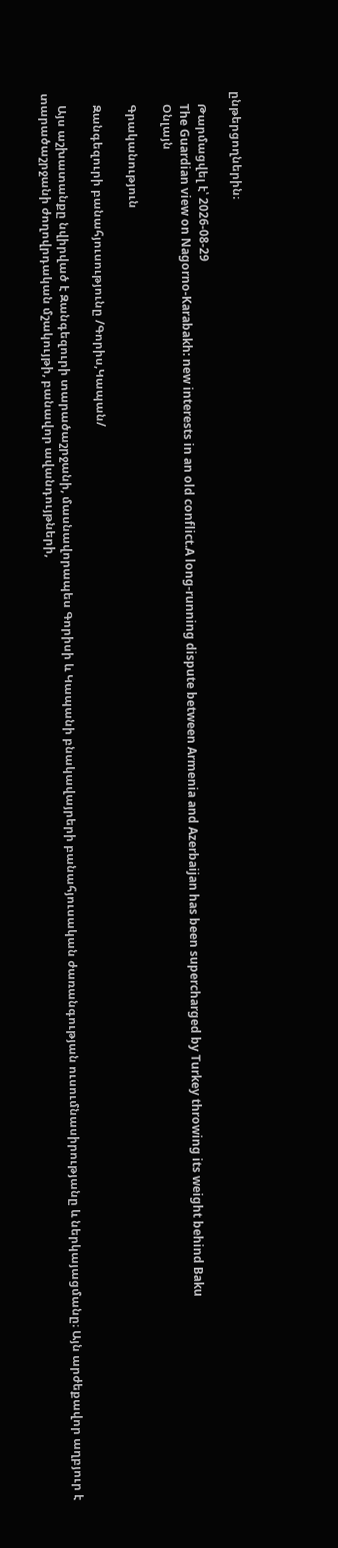ընթերցողներին։

    Թարմացվել է՝ 2026-08-29
    The Guardian view on Nagorno-Karabakh: new interests in an old conflict.A long-running dispute between Armenia and Azerbaijan has been supercharged by Turkey throwing its weight behind Baku
    Օնլայն

    Գրականություն

    Զանգեզուրի բանահյուսությունը /Գորիս,Կապան/

    Այս աշխատանքը նվիրված է Զանգեզուրի տարածաշրջանի, մասնավորապես Գորիսի և Կապանի բնակավայրերի բանահյուսական ժառանգության ուսումնասիրությանը և ներկայացմանը։ Այն արժեքավոր աղբյուր է տարածաշրջանի ժողովրդական մշակույթի, բանավոր ավանդույթների,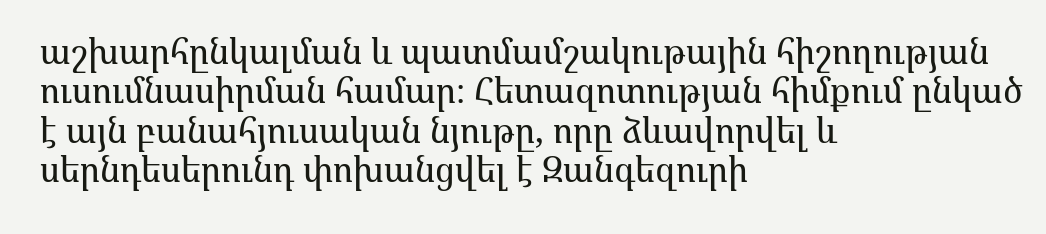աշխարհընկալման և պատմամշակութային հիշողության ուսումնասիրման համար։ Հետազոտության հիմքում ընկած է այն բանահյուսական նյութը, որը ձևավորվել և սերնդեսերունդ փոխանցվել է Զանգեզուրի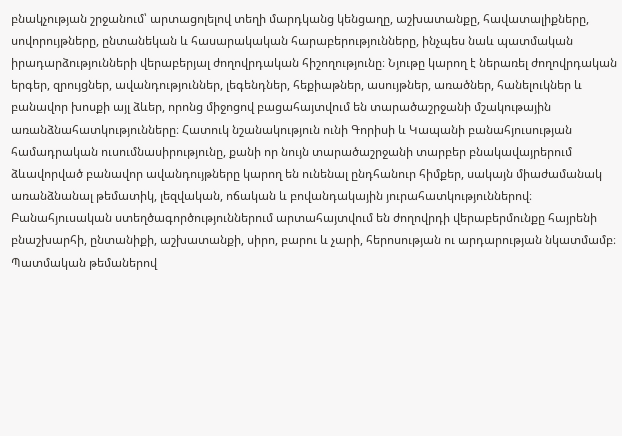բնակչության շրջանում՝ արտացոլելով տեղի մարդկանց կենցաղը, աշխատանքը, հավատալիքները, սովորույթները, ընտանեկան և հասարակական հարաբերությունները, ինչպես նաև պատմական իրադարձությունների վերաբերյալ ժողովրդական հիշողությունը։ Նյութը կարող է ներառել ժողովրդական երգեր, զրույցներ, ավանդություններ, լեգենդներ, հեքիաթներ, ասույթներ, առածներ, հանելուկներ և բանավոր խոսքի այլ ձևեր, որոնց միջոցով բացահայտվում են տարածաշրջանի մշակութային առանձնահատկությունները։ Հատուկ նշանակություն ունի Գորիսի և Կապանի բանահյուսության համադրական ուսումնասիրությունը, քանի որ նույն տարածաշրջանի տարբեր բնակավայրերում ձևավորված բանավոր ավանդույթները կարող են ունենալ ընդհանուր հիմքեր, սակայն միաժամանակ առանձնանալ թեմատիկ, լեզվական, ոճական և բովանդակային յուրահատկություններով։ Բանահյուսական ստեղծագործություններում արտահայտվում են ժողովրդի վերաբերմունքը հայրենի բնաշխարհի, ընտանիքի, աշխատանքի, սիրո, բարու և չարի, հերոսության ու արդարության նկատմամբ։ Պատմական թեմաներով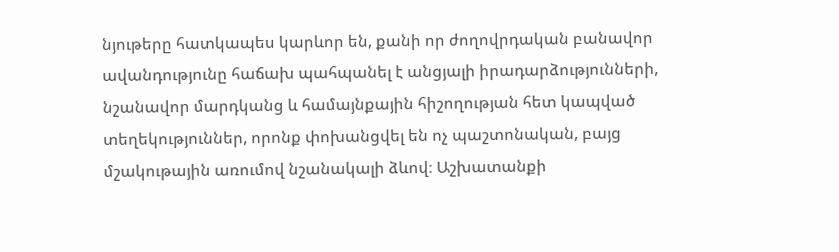նյութերը հատկապես կարևոր են, քանի որ ժողովրդական բանավոր ավանդությունը հաճախ պահպանել է անցյալի իրադարձությունների, նշանավոր մարդկանց և համայնքային հիշողության հետ կապված տեղեկություններ, որոնք փոխանցվել են ոչ պաշտոնական, բայց մշակութային առումով նշանակալի ձևով։ Աշխատանքի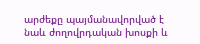արժեքը պայմանավորված է նաև ժողովրդական խոսքի և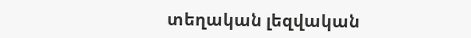տեղական լեզվական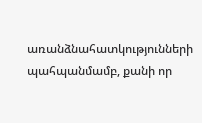առանձնահատկությունների պահպանմամբ, քանի որ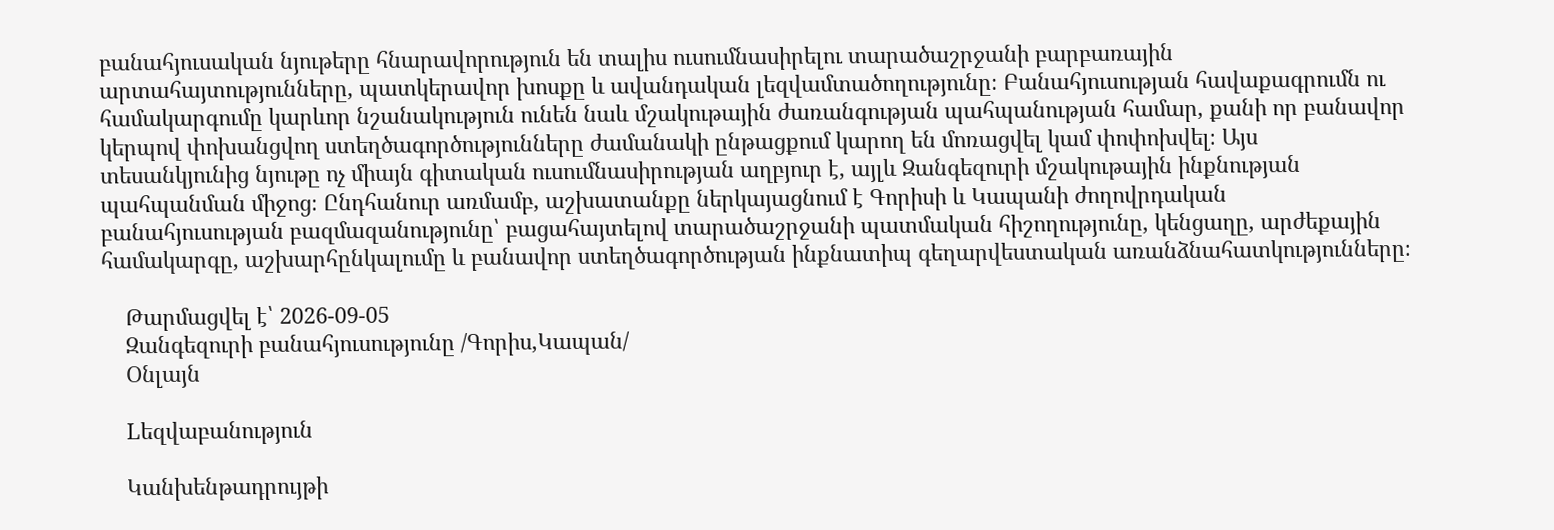բանահյուսական նյութերը հնարավորություն են տալիս ուսումնասիրելու տարածաշրջանի բարբառային արտահայտությունները, պատկերավոր խոսքը և ավանդական լեզվամտածողությունը։ Բանահյուսության հավաքագրումն ու համակարգումը կարևոր նշանակություն ունեն նաև մշակութային ժառանգության պահպանության համար, քանի որ բանավոր կերպով փոխանցվող ստեղծագործությունները ժամանակի ընթացքում կարող են մոռացվել կամ փոփոխվել։ Այս տեսանկյունից նյութը ոչ միայն գիտական ուսումնասիրության աղբյուր է, այլև Զանգեզուրի մշակութային ինքնության պահպանման միջոց։ Ընդհանուր առմամբ, աշխատանքը ներկայացնում է Գորիսի և Կապանի ժողովրդական բանահյուսության բազմազանությունը՝ բացահայտելով տարածաշրջանի պատմական հիշողությունը, կենցաղը, արժեքային համակարգը, աշխարհընկալումը և բանավոր ստեղծագործության ինքնատիպ գեղարվեստական առանձնահատկությունները։

    Թարմացվել է՝ 2026-09-05
    Զանգեզուրի բանահյուսությունը /Գորիս,Կապան/
    Օնլայն

    Lեզվաբանություն

    Կանխենթադրույթի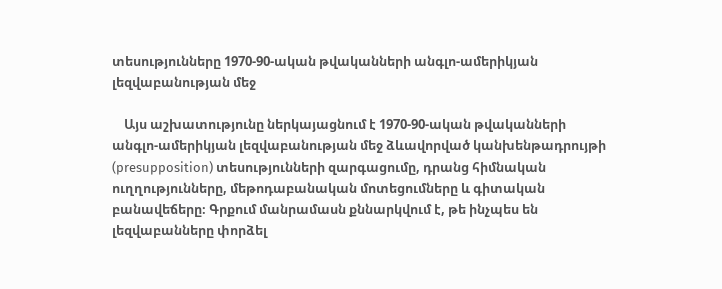տեսությունները 1970-90-ական թվականների անգլո-ամերիկյան լեզվաբանության մեջ

    Այս աշխատությունը ներկայացնում է 1970-90-ական թվականների անգլո-ամերիկյան լեզվաբանության մեջ ձևավորված կանխենթադրույթի (presupposition) տեսությունների զարգացումը, դրանց հիմնական ուղղությունները, մեթոդաբանական մոտեցումները և գիտական բանավեճերը։ Գրքում մանրամասն քննարկվում է, թե ինչպես են լեզվաբանները փորձել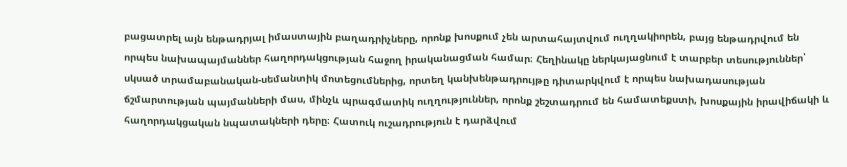բացատրել այն ենթադրյալ իմաստային բաղադրիչները, որոնք խոսքում չեն արտահայտվում ուղղակիորեն, բայց ենթադրվում են որպես նախապայմաններ հաղորդակցության հաջող իրականացման համար։ Հեղինակը ներկայացնում է տարբեր տեսություններ՝ սկսած տրամաբանական-սեմանտիկ մոտեցումներից, որտեղ կանխենթադրույթը դիտարկվում է որպես նախադասության ճշմարտության պայմանների մաս, մինչև պրագմատիկ ուղղություններ, որոնք շեշտադրում են համատեքստի, խոսքային իրավիճակի և հաղորդակցական նպատակների դերը։ Հատուկ ուշադրություն է դարձվում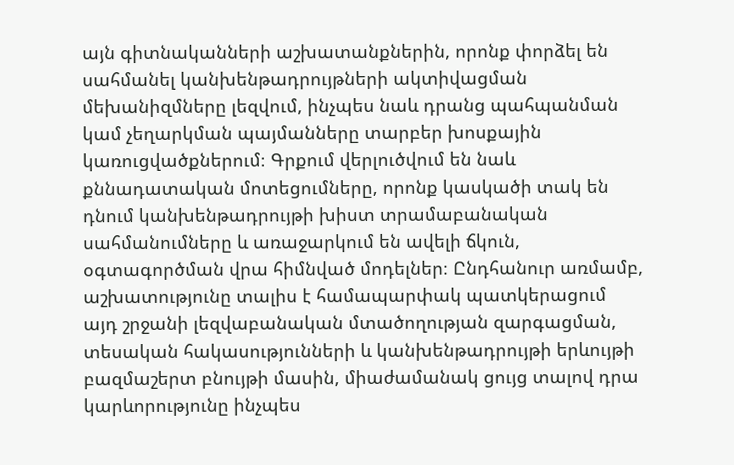այն գիտնականների աշխատանքներին, որոնք փորձել են սահմանել կանխենթադրույթների ակտիվացման մեխանիզմները լեզվում, ինչպես նաև դրանց պահպանման կամ չեղարկման պայմանները տարբեր խոսքային կառուցվածքներում։ Գրքում վերլուծվում են նաև քննադատական մոտեցումները, որոնք կասկածի տակ են դնում կանխենթադրույթի խիստ տրամաբանական սահմանումները և առաջարկում են ավելի ճկուն, օգտագործման վրա հիմնված մոդելներ։ Ընդհանուր առմամբ, աշխատությունը տալիս է համապարփակ պատկերացում այդ շրջանի լեզվաբանական մտածողության զարգացման, տեսական հակասությունների և կանխենթադրույթի երևույթի բազմաշերտ բնույթի մասին, միաժամանակ ցույց տալով դրա կարևորությունը ինչպես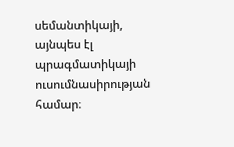սեմանտիկայի, այնպես էլ պրագմատիկայի ուսումնասիրության համար։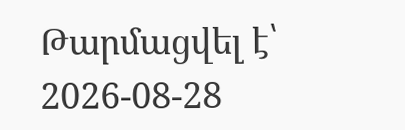Թարմացվել է՝ 2026-08-28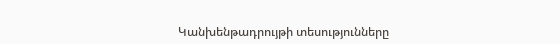Կանխենթադրույթի տեսությունները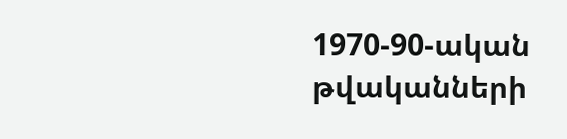1970-90-ական թվականների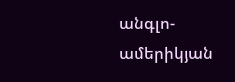անգլո-ամերիկյան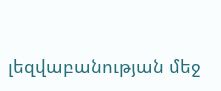լեզվաբանության մեջ